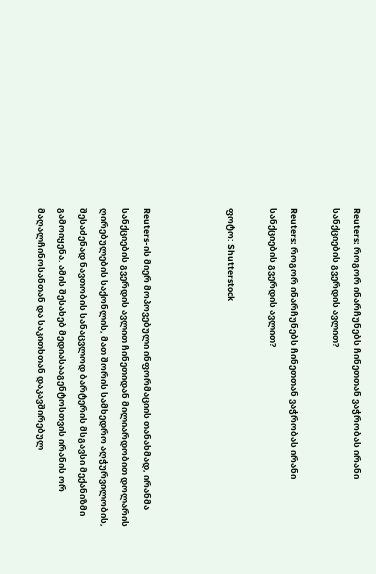Reuters: როგორ ინარჩუნებს ჩინეთთან ვაჭრობას ირანი სანქციების გვერდის ავლით?

Reuters: როგორ ინარჩუნებს ჩინეთთან ვაჭრობას ირანი სანქციების გვერდის ავლით?

ფოტო: Shutterstock



Reuters-ის მიერ მოპოვებული ინფორმაციის თანახმად, ირანმა სანქციების გვერდის ავლით ჩინეთიდან მილიარდობით დოლარის ღირებულების საქონლის, მათ შორის სამხედრო აღჭურვილობის, შესაძენად ნავთობის სანაცვლოდ ბარტერის მსგავსი მექანიზმი გამოიყენა. ამის შესახებ მედიასააგენტოსთვის ირანის ორ მაღალჩინოსანთან და საკითხთან დაკავშირებულ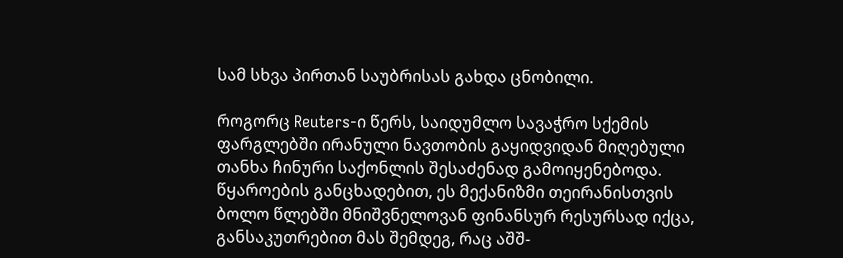სამ სხვა პირთან საუბრისას გახდა ცნობილი.

როგორც Reuters-ი წერს, საიდუმლო სავაჭრო სქემის ფარგლებში ირანული ნავთობის გაყიდვიდან მიღებული თანხა ჩინური საქონლის შესაძენად გამოიყენებოდა. წყაროების განცხადებით, ეს მექანიზმი თეირანისთვის ბოლო წლებში მნიშვნელოვან ფინანსურ რესურსად იქცა, განსაკუთრებით მას შემდეგ, რაც აშშ-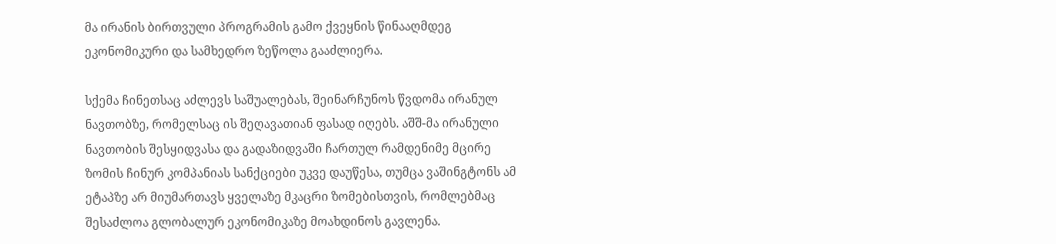მა ირანის ბირთვული პროგრამის გამო ქვეყნის წინააღმდეგ ეკონომიკური და სამხედრო ზეწოლა გააძლიერა.

სქემა ჩინეთსაც აძლევს საშუალებას, შეინარჩუნოს წვდომა ირანულ ნავთობზე, რომელსაც ის შეღავათიან ფასად იღებს. აშშ-მა ირანული ნავთობის შესყიდვასა და გადაზიდვაში ჩართულ რამდენიმე მცირე ზომის ჩინურ კომპანიას სანქციები უკვე დაუწესა, თუმცა ვაშინგტონს ამ ეტაპზე არ მიუმართავს ყველაზე მკაცრი ზომებისთვის, რომლებმაც შესაძლოა გლობალურ ეკონომიკაზე მოახდინოს გავლენა.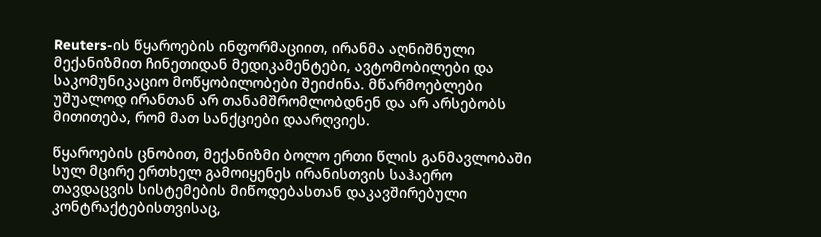Reuters-ის წყაროების ინფორმაციით, ირანმა აღნიშნული მექანიზმით ჩინეთიდან მედიკამენტები, ავტომობილები და საკომუნიკაციო მოწყობილობები შეიძინა. მწარმოებლები უშუალოდ ირანთან არ თანამშრომლობდნენ და არ არსებობს მითითება, რომ მათ სანქციები დაარღვიეს.

წყაროების ცნობით, მექანიზმი ბოლო ერთი წლის განმავლობაში სულ მცირე ერთხელ გამოიყენეს ირანისთვის საჰაერო თავდაცვის სისტემების მიწოდებასთან დაკავშირებული კონტრაქტებისთვისაც,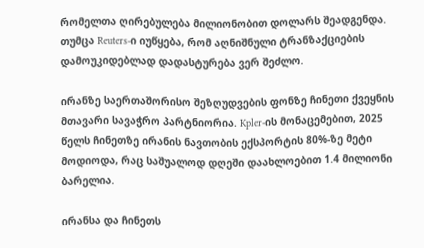რომელთა ღირებულება მილიონობით დოლარს შეადგენდა. თუმცა Reuters-ი იუწყება, რომ აღნიშნული ტრანზაქციების დამოუკიდებლად დადასტურება ვერ შეძლო.

ირანზე საერთაშორისო შეზღუდვების ფონზე ჩინეთი ქვეყნის მთავარი სავაჭრო პარტნიორია. Kpler-ის მონაცემებით, 2025 წელს ჩინეთზე ირანის ნავთობის ექსპორტის 80%-ზე მეტი მოდიოდა, რაც საშუალოდ დღეში დაახლოებით 1.4 მილიონი ბარელია.

ირანსა და ჩინეთს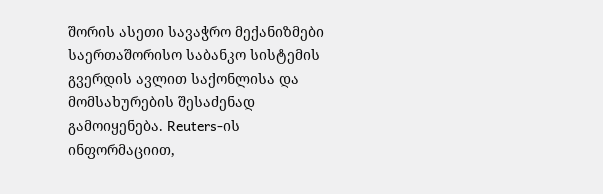შორის ასეთი სავაჭრო მექანიზმები საერთაშორისო საბანკო სისტემის გვერდის ავლით საქონლისა და მომსახურების შესაძენად გამოიყენება. Reuters-ის ინფორმაციით,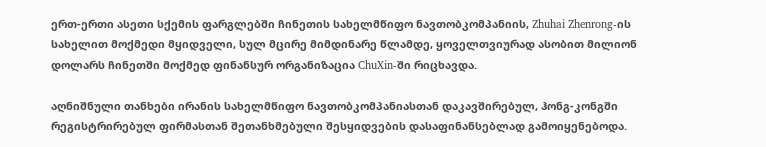ერთ-ერთი ასეთი სქემის ფარგლებში ჩინეთის სახელმწიფო ნავთობკომპანიის, Zhuhai Zhenrong-ის სახელით მოქმედი მყიდველი, სულ მცირე მიმდინარე წლამდე, ყოველთვიურად ასობით მილიონ დოლარს ჩინეთში მოქმედ ფინანსურ ორგანიზაცია ChuXin-ში რიცხავდა.

აღნიშნული თანხები ირანის სახელმწიფო ნავთობკომპანიასთან დაკავშირებულ, ჰონგ-კონგში რეგისტრირებულ ფირმასთან შეთანხმებული შესყიდვების დასაფინანსებლად გამოიყენებოდა.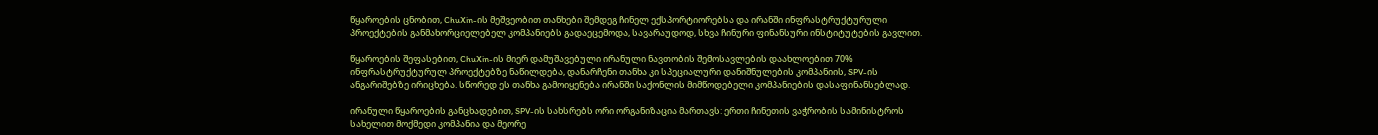წყაროების ცნობით, ChuXin-ის მეშვეობით თანხები შემდეგ ჩინელ ექსპორტიორებსა და ირანში ინფრასტრუქტურული პროექტების განმახორციელებელ კომპანიებს გადაეცემოდა, სავარაუდოდ, სხვა ჩინური ფინანსური ინსტიტუტების გავლით.

წყაროების შეფასებით, ChuXin-ის მიერ დამუშავებული ირანული ნავთობის შემოსავლების დაახლოებით 70% ინფრასტრუქტურულ პროექტებზე ნაწილდება, დანარჩენი თანხა კი სპეციალური დანიშნულების კომპანიის, SPV-ის ანგარიშებზე ირიცხება. სწორედ ეს თანხა გამოიყენება ირანში საქონლის მიმწოდებელი კომპანიების დასაფინანსებლად.

ირანული წყაროების განცხადებით, SPV-ის სახსრებს ორი ორგანიზაცია მართავს: ერთი ჩინეთის ვაჭრობის სამინისტროს სახელით მოქმედი კომპანია და მეორე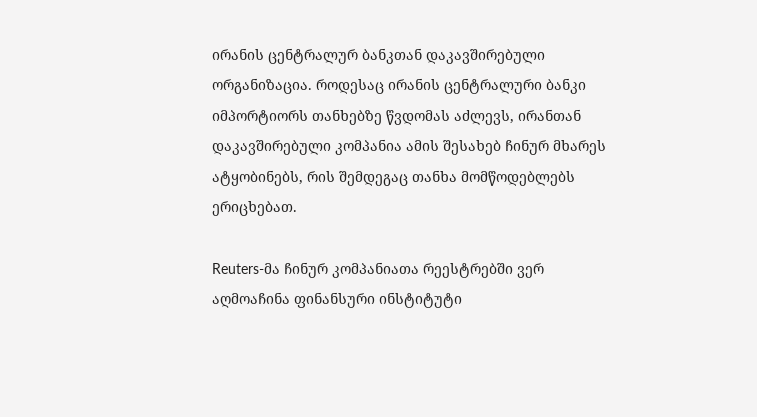ირანის ცენტრალურ ბანკთან დაკავშირებული ორგანიზაცია. როდესაც ირანის ცენტრალური ბანკი იმპორტიორს თანხებზე წვდომას აძლევს, ირანთან დაკავშირებული კომპანია ამის შესახებ ჩინურ მხარეს ატყობინებს, რის შემდეგაც თანხა მომწოდებლებს ერიცხებათ.

Reuters-მა ჩინურ კომპანიათა რეესტრებში ვერ აღმოაჩინა ფინანსური ინსტიტუტი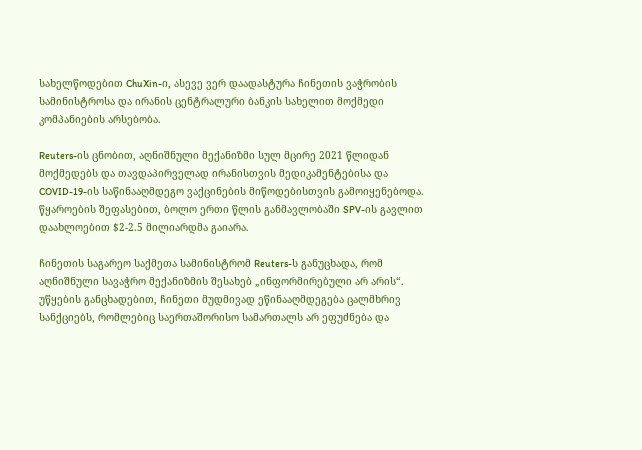სახელწოდებით ChuXin-ი, ასევე ვერ დაადასტურა ჩინეთის ვაჭრობის სამინისტროსა და ირანის ცენტრალური ბანკის სახელით მოქმედი კომპანიების არსებობა.

Reuters-ის ცნობით, აღნიშნული მექანიზმი სულ მცირე 2021 წლიდან მოქმედებს და თავდაპირველად ირანისთვის მედიკამენტებისა და COVID-19-ის საწინააღმდეგო ვაქცინების მიწოდებისთვის გამოიყენებოდა. წყაროების შეფასებით, ბოლო ერთი წლის განმავლობაში SPV-ის გავლით დაახლოებით $2-2.5 მილიარდმა გაიარა.

ჩინეთის საგარეო საქმეთა სამინისტრომ Reuters-ს განუცხადა, რომ აღნიშნული სავაჭრო მექანიზმის შესახებ „ინფორმირებული არ არის“. უწყების განცხადებით, ჩინეთი მუდმივად ეწინააღმდეგება ცალმხრივ სანქციებს, რომლებიც საერთაშორისო სამართალს არ ეფუძნება და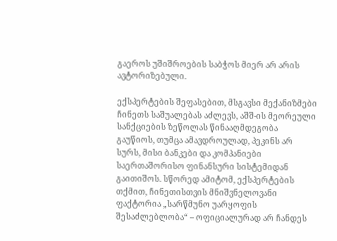გაეროს უშიშროების საბჭოს მიერ არ არის ავტორიზებული.

ექსპერტების შეფასებით, მსგავსი მექანიზმები ჩინეთს საშუალებას აძლევს, აშშ-ის მეორეული სანქციების ზეწოლას წინააღმდეგობა გაუწიოს, თუმცა ამავდროულად, პეკინს არ სურს, მისი ბანკები და კომპანიები საერთაშორისო ფინანსური სისტემიდან გაითიშოს. სწორედ ამიტომ, ექსპერტების თქმით, ჩინეთისთვის მნიშვნელოვანი ფაქტორია „სარწმუნო უარყოფის შესაძლებლობა“ – ოფიციალურად არ ჩანდეს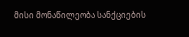მისი მონაწილეობა სანქციების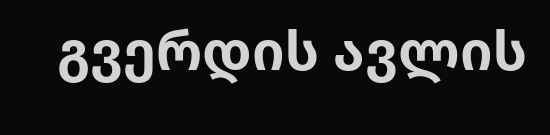გვერდის ავლის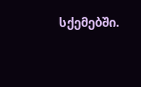სქემებში.